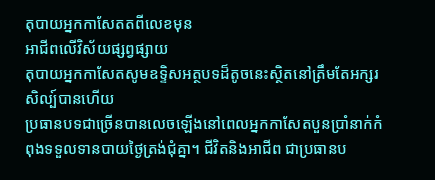តុបាយអ្នកកាសែតតពីលេខមុន
អាជីពលើវិស័យផ្សព្វផ្សាយ
តុបាយអ្នកកាសែតសូមឧទ្ទិសអត្ថបទដ៏តូចនេះស្ថិតនៅត្រឹមតែអក្សរសិល្ប៍បានហើយ
ប្រធានបទជាច្រើនបានលេចឡើងនៅពេលអ្នកកាសែតបួនប្រាំនាក់កំពុងទទួលទានបាយថ្ងៃត្រង់ជុំគ្នា។ ជីវិតនិងអាជីព ជាប្រធានប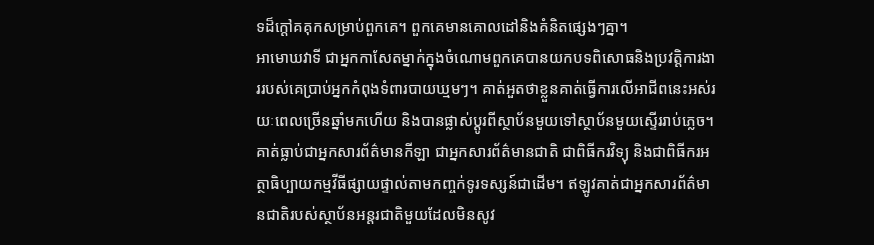ទដ៏ក្ដៅគគុកសម្រាប់ពួកគេ។ ពួកគេមានគោលដៅនិងគំនិតផ្សេងៗគ្នា។
អាមោឃវាទី ជាអ្នកកាសែតម្នាក់ក្នុងចំណោមពួកគេបានយកបទពិសោធនិងប្រវត្តិការងាររបស់គេប្រាប់អ្នកកំពុងទំពារបាយឃ្មមៗ។ គាត់អួតថាខ្លួនគាត់ធ្វើការលើអាជីពនេះអស់រយៈពេលច្រើនឆ្នាំមកហើយ និងបានផ្លាស់ប្ដូរពីស្ថាប័នមួយទៅស្ថាប័នមួយស្ទើររាប់ភ្លេច។ គាត់ធ្លាប់ជាអ្នកសារព័ត៌មានកីឡា ជាអ្នកសារព័ត៌មានជាតិ ជាពិធីករវិទ្យុ និងជាពិធីករអត្ថាធិប្បាយកម្មវីធីផ្សាយផ្ទាល់តាមកញ្ចក់ទូរទស្សន៍ជាដើម។ ឥឡូវគាត់ជាអ្នកសារព័ត៌មានជាតិរបស់ស្ថាប័នអន្តរជាតិមួយដែលមិនសូវ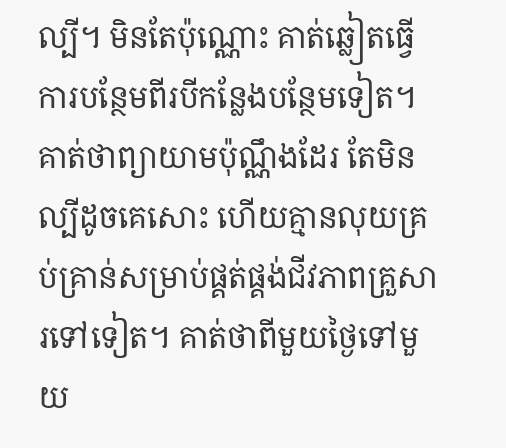ល្បី។ មិនតែប៉ុណ្ណោះ គាត់ឆ្លៀតធ្វើការបន្ថែមពីរបីកន្លែងបន្ថែមទៀត។ គាត់ថាព្យាយាមប៉ុណ្ណឹងដែរ តែមិនល្បីដូចគេសោះ ហើយគ្មានលុយគ្រប់គ្រាន់សម្រាប់ផ្គត់ផ្គង់ជីវភាពគ្រួសារទៅទៀត។ គាត់ថាពីមួយថ្ងៃទៅមួយ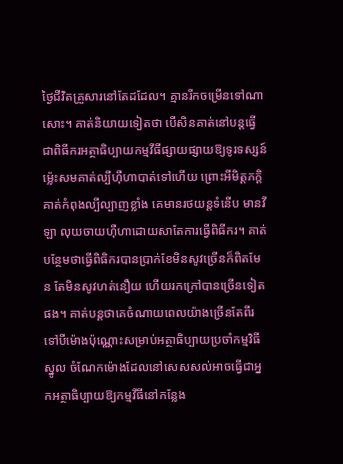ថ្ងៃជីវិតគ្រួសារនៅតែដដែល។ គ្មានរីកចម្រើនទៅណាសោះ។ គាត់និយាយទៀតថា បើសិនគាត់នៅបន្ដធ្វើជាពិធីករអត្ថាធិប្បាយកម្មវីធីផ្សាយផ្សាយឱ្យទូរទស្សន៍ ម្ល៉េះសមគាត់ល្បីហ៊ឺហាបាត់ទៅហើយ ព្រោះអីមិត្តភក្ដិគាត់កំពុងល្បីល្បាញខ្លាំង គេមានរថយន្តទំនើប មានវីឡា លុយចាយហ៊ឺហាដោយសាតែការធ្វើពិធីករ។ គាត់បន្ថែមថាធ្វើពិធិករបានប្រាក់ខែមិនសូវច្រើនក៏ពិតមែន តែមិនសូវហត់នឿយ ហើយរកក្រៅបានច្រើនទៀតផង។ គាត់បន្តថាគេចំណាយពេលយ៉ាងច្រើនតែពីរទៅបីម៉ោងប៉ុណ្ណោះសម្រាប់អត្ថាធិប្បាយប្រចាំកម្មវិធីស្នូល ចំណែកម៉ោងដែលនៅសេសសល់អាចធ្វើជាអ្នកអត្ថាធិប្បាយឱ្យកម្មវីធីនៅកន្លែង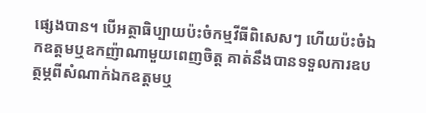ផ្សេងបាន។ បើអត្ថាធិប្បាយប៉ះចំកម្មវីធីពិសេសៗ ហើយប៉ះចំឯកឧត្តមឬឧកញ៉ាណាមួយពេញចិត្ត គាត់នឹងបានទទួលការឧបត្ថម្ភពីសំណាក់ឯកឧត្តមឬ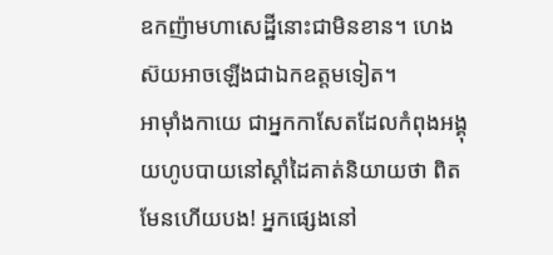ឧកញ៉ាមហាសេដ្ឋីនោះជាមិនខាន។ ហេងស៊យអាចឡើងជាឯកឧត្តមទៀត។
អាម៉ាំងកាយេ ជាអ្នកកាសែតដែលកំពុងអង្គុយហូបបាយនៅស្ដាំដៃគាត់និយាយថា ពិតមែនហើយបង! អ្នកផ្សេងនៅ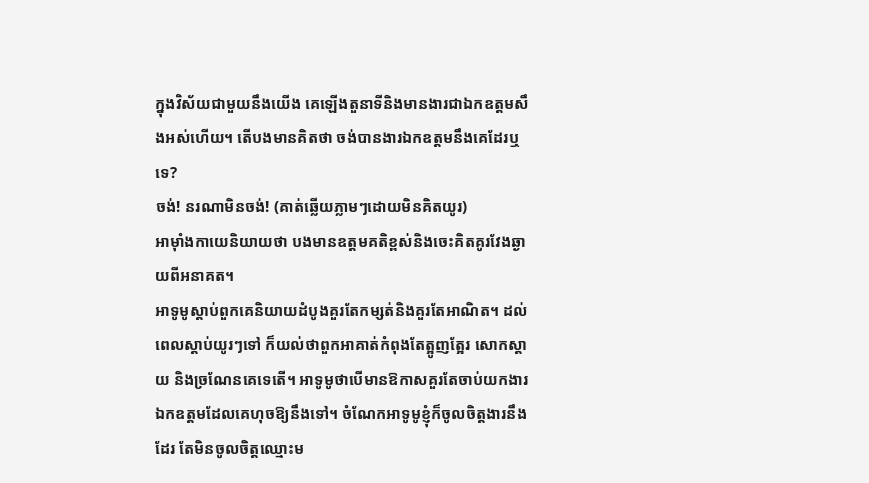ក្នុងវិស័យជាមួយនឹងយើង គេឡើងតួនាទីនិងមានងារជាឯកឧត្តមសឹងអស់ហើយ។ តើបងមានគិតថា ចង់បានងារឯកឧត្តមនឹងគេដែរឬទេ?
ចង់! នរណាមិនចង់! (គាត់ឆ្លើយភ្លាមៗដោយមិនគិតយូរ)
អាម៉ាំងកាយេនិយាយថា បងមានឧត្តមគតិខ្ពស់និងចេះគិតគូរវែងឆ្ងាយពីអនាគត។
អាទូមូស្ដាប់ពួកគេនិយាយដំបូងគួរតែកម្សត់និងគួរតែអាណិត។ ដល់ពេលស្ដាប់យូរៗទៅ ក៏យល់ថាពួកអាគាត់កំពុងតែត្អូញត្អែរ សោកស្ដាយ និងច្រណែនគេទេតើ។ អាទូមូថាបើមានឱកាសគួរតែចាប់យកងារឯកឧត្តមដែលគេហុចឱ្យនឹងទៅ។ ចំណែកអាទូមូខ្ញុំក៏ចូលចិត្តងារនឹងដែរ តែមិនចូលចិត្តឈ្មោះម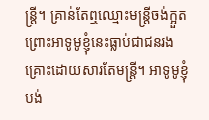ន្ត្រី។ គ្រាន់តែឮឈ្មោះមន្ត្រីចង់ក្អួត ព្រោះអាទូមូខ្ញុំនេះធ្លាប់ជាជនរងគ្រោះដោយសារតែមន្ត្រី។ អាទូមូខ្ញុំបង់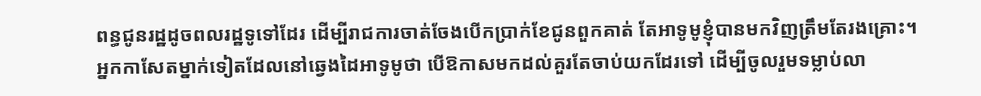ពន្ធជូនរដ្ឋដូចពលរដ្ឋទូទៅដែរ ដើម្បីរាជការចាត់ចែងបើកប្រាក់ខែជូនពួកគាត់ តែអាទូមូខ្ញុំបានមកវិញត្រឹមតែរងគ្រោះ។
អ្នកកាសែតម្នាក់ទៀតដែលនៅឆ្វេងដៃអាទូមូថា បើឱកាសមកដល់គួរតែចាប់យកដែរទៅ ដើម្បីចូលរួមទម្លាប់លា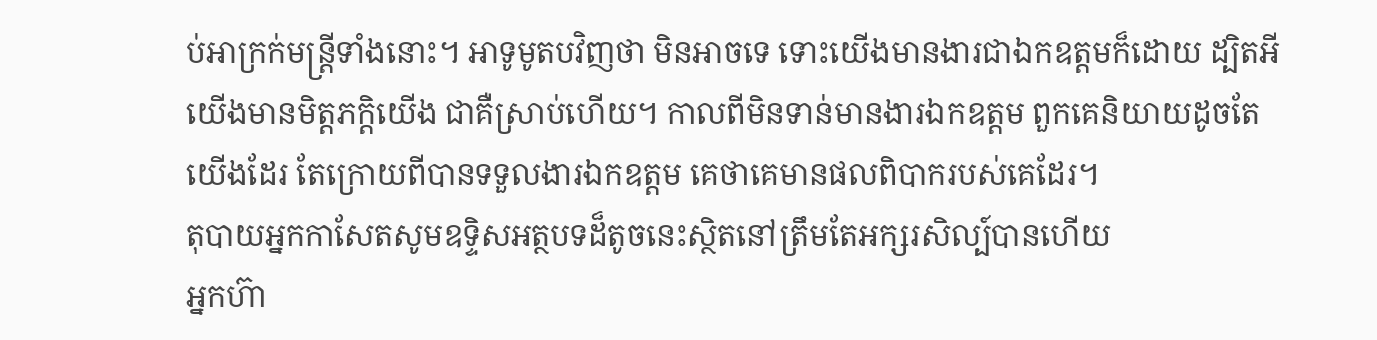ប់អាក្រក់មន្ត្រីទាំងនោះ។ អាទូមូតបវិញថា មិនអាចទេ ទោះយើងមានងារជាឯកឧត្តមក៏ដោយ ដ្បិតអីយើងមានមិត្តភក្ដិយើង ជាគឺស្រាប់ហើយ។ កាលពីមិនទាន់មានងារឯកឧត្ដម ពួកគេនិយាយដូចតែយើងដែរ តែក្រោយពីបានទទួលងារឯកឧត្ដម គេថាគេមានផលពិបាករបស់គេដែរ។
តុបាយអ្នកកាសែតសូមឧទ្ទិសអត្ថបទដ៏តូចនេះស្ថិតនៅត្រឹមតែអក្សរសិល្ប៍បានហើយ
អ្នកហ៊ា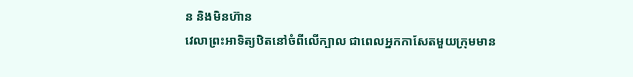ន និងមិនហ៊ាន
វេលាព្រះអាទិត្យឋិតនៅចំពីលើក្បាល ជាពេលអ្នកកាសែតមួយក្រុមមាន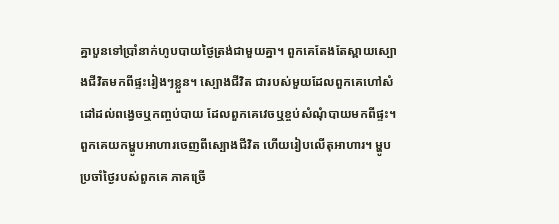គ្នាបួនទៅប្រាំនាក់ហូបបាយថ្ងៃត្រង់ជាមួយគ្នា។ ពួកគេតែងតែស្ពាយស្បោងជីវិតមកពីផ្ទះរៀងៗខ្លួន។ ស្បោងជីវិត ជារបស់មួយដែលពួកគេហៅសំដៅដល់ពង្វេចឬកញ្ចប់បាយ ដែលពួកគេវេចឬខ្ចប់សំណុំបាយមកពីផ្ទះ។ ពួកគេយកម្ហូបអាហារចេញពីស្បោងជីវិត ហើយរៀបលើតុអាហារ។ ម្ហូបប្រចាំថ្ងៃរបស់ពួកគេ ភាគច្រើ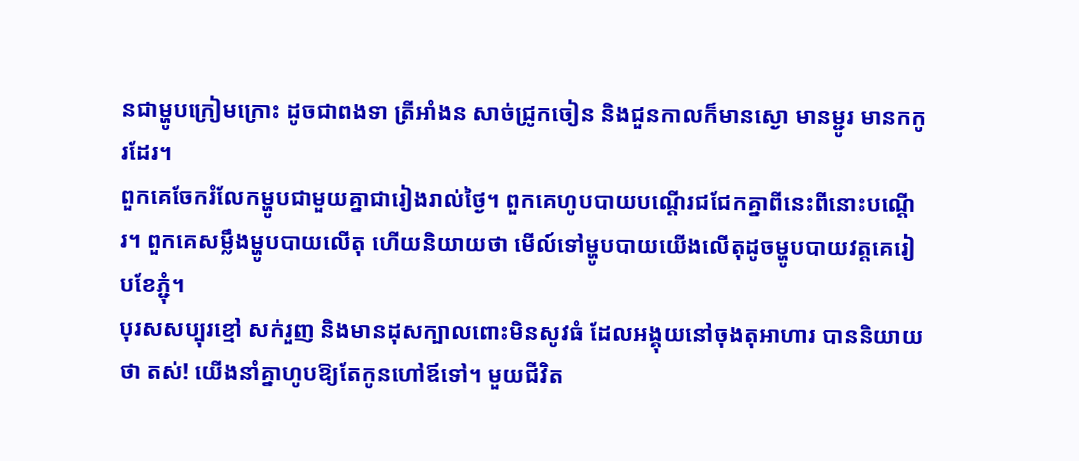នជាម្ហូបក្រៀមក្រោះ ដូចជាពងទា ត្រីអាំងន សាច់ជ្រូកចៀន និងជួនកាលក៏មានស្ងោ មានម្ជូរ មានកកូរដែរ។
ពួកគេចែករំលែកម្ហូបជាមួយគ្នាជារៀងរាល់ថ្ងៃ។ ពួកគេហូបបាយបណ្ដើរជជែកគ្នាពីនេះពីនោះបណ្ដើរ។ ពួកគេសម្លឹងម្ហូបបាយលើតុ ហើយនិយាយថា មើល៍ទៅម្ហូបបាយយើងលើតុដូចម្ហូបបាយវត្តគេរៀបខែភ្ជុំ។
បុរសសប្បុរខ្មៅ សក់រួញ និងមានដុសក្បាលពោះមិនសូវធំ ដែលអង្គុយនៅចុងតុអាហារ បាននិយាយថា តស់! យើងនាំគ្នាហូបឱ្យតែកូនហៅឪទៅ។ មួយជីវិត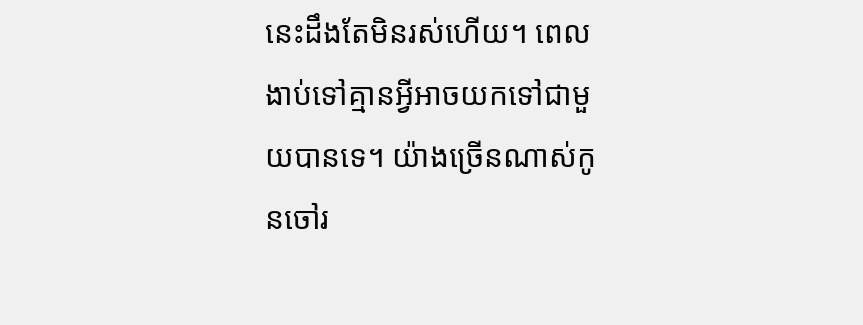នេះដឹងតែមិនរស់ហើយ។ ពេលងាប់ទៅគ្មានអ្វីអាចយកទៅជាមួយបានទេ។ យ៉ាងច្រើនណាស់កូនចៅរ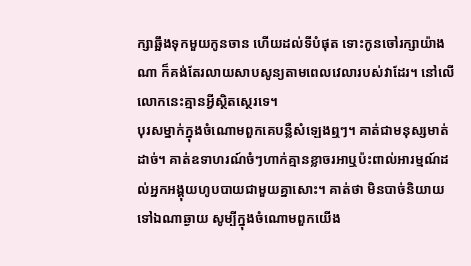ក្សាឆ្អឹងទុកមួយកូនចាន ហើយដល់ទីបំផុត ទោះកូនចៅរក្សាយ៉ាងណា ក៏គង់តែរលាយសាបសូន្យតាមពេលវេលារបស់វាដែរ។ នៅលើលោកនេះគ្មានអ្វីស្ថិតស្ថេរទេ។
បុរសម្នាក់ក្នុងចំណោមពួកគេបន្លឺសំឡេងឮៗ។ គាត់ជាមនុស្សមាត់ដាច់។ គាត់ឧទាហរណ៍ចំៗហាក់គ្មានខ្លាចរអាឬប៉ះពាល់អារម្មណ៍ដល់អ្នកអង្គុយហូបបាយជាមួយគ្នាសោះ។ គាត់ថា មិនបាច់និយាយទៅឯណាឆ្ងាយ សូម្បីក្នុងចំណោមពួកយើង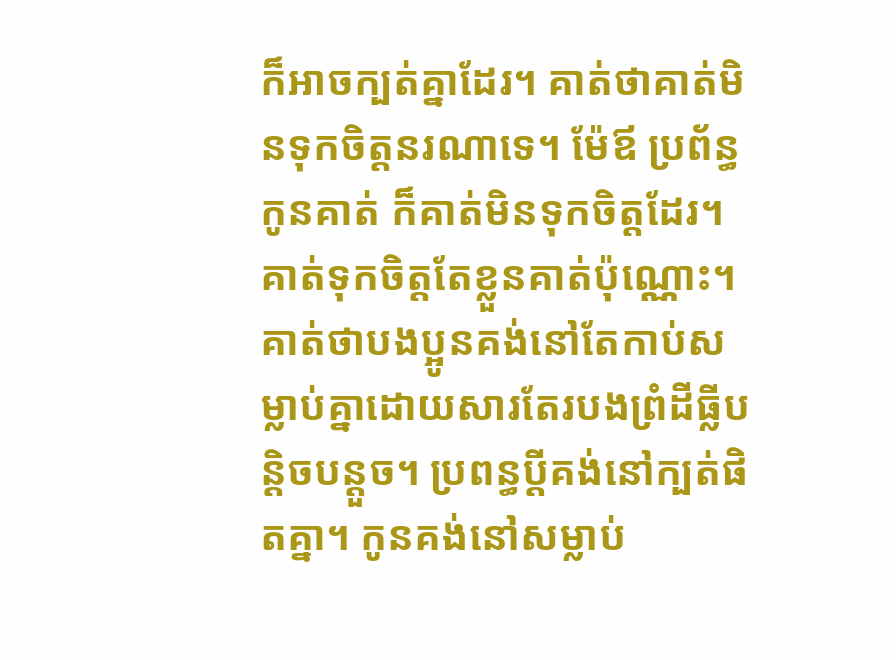ក៏អាចក្បត់គ្នាដែរ។ គាត់ថាគាត់មិនទុកចិត្តនរណាទេ។ ម៉ែឪ ប្រព័ន្ធ កូនគាត់ ក៏គាត់មិនទុកចិត្តដែរ។ គាត់ទុកចិត្តតែខ្លួនគាត់ប៉ុណ្ណោះ។ គាត់ថាបងប្អូនគង់នៅតែកាប់សម្លាប់គ្នាដោយសារតែរបងព្រំដីធ្លីបន្តិចបន្ដួច។ ប្រពន្ធប្ដីគង់នៅក្បត់ផិតគ្នា។ កូនគង់នៅសម្លាប់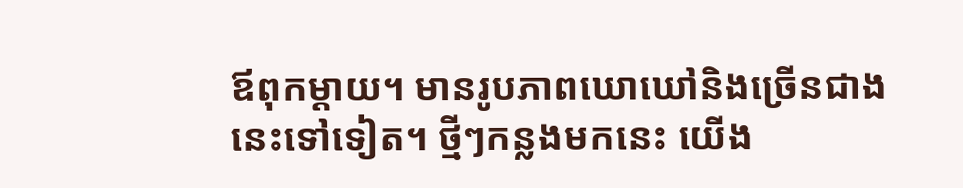ឪពុកម្ដាយ។ មានរូបភាពឃោឃៅនិងច្រើនជាងនេះទៅទៀត។ ថ្មីៗកន្លងមកនេះ យើង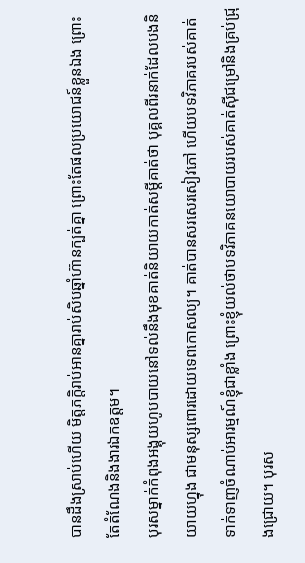បានដឹងស្រាប់ហើយ មិត្តភក្តិរាប់អានគ្នារាប់សិបឆ្នាំហ៊ានក្បត់គ្នា ព្រោះតែផលប្រយោជន៍ខ្លួនឯង ព្រោះតែតំណែងនិងងារឯកឧត្តម។
បុរសម្នាក់កំពុងអង្គុយហូបបាយនៅទល់នឹងមុខគាត់និយាយកាត់សម្ដីគាត់ថា បុគ្គលពីរនាក់ដែលបងនិយាយហ្នុង ជាមនុស្សពោរដោយទេពកោសល្យ។ គាត់បានសរសេរសៀវភៅ ហើយបទវិភាគរបស់គាត់ទាក់ទាញចំណាប់អារម្មណ៍ខ្ញុំជាខ្លាំង ព្រោះខ្ញុំយល់ថាបទវិភាគនយោបាយរបស់គាត់ស៊ីជម្រៅនិងគ្រប់ជ្រុងជ្រោយ។ បុរស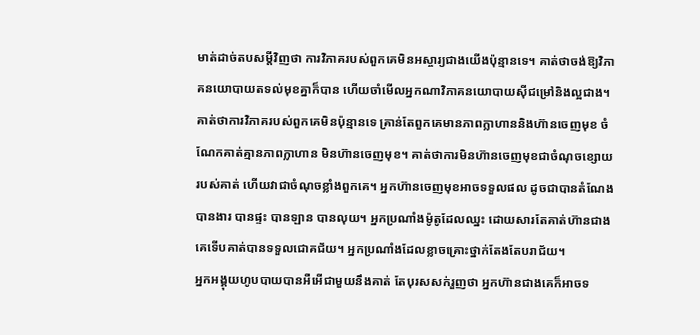មាត់ដាច់តបសម្ដីវិញថា ការវិភាគរបស់ពួកគេមិនអស្ចារ្យជាងយើងប៉ុន្មានទេ។ គាត់ថាចង់ឱ្យវិភាគនយោបាយតទល់មុខគ្នាក៏បាន ហើយចាំមើលអ្នកណាវិភាគនយោបាយស៊ីជម្រៅនិងល្អជាង។ គាត់ថាការវិភាគរបស់ពួកគេមិនប៉ុន្មានទេ គ្រាន់តែពួកគេមានភាពក្លាហាននិងហ៊ានចេញមុខ ចំណែកគាត់គ្មានភាពក្លាហាន មិនហ៊ានចេញមុខ។ គាត់ថាការមិនហ៊ានចេញមុខជាចំណុចខ្សោយរបស់គាត់ ហើយវាជាចំណុចខ្លាំងពួកគេ។ អ្នកហ៊ានចេញមុខអាចទទួលផល ដូចជាបានតំណែង បានងារ បានផ្ទះ បានឡាន បានលុយ។ អ្នកប្រណាំងម៉ូតូដែលឈ្នះ ដោយសារតែគាត់ហ៊ានជាងគេទើបគាត់បានទទួលជោគជ័យ។ អ្នកប្រណាំងដែលខ្លាចគ្រោះថ្នាក់តែងតែបរាជ័យ។
អ្នកអង្គុយហូបបាយបានអឺអើជាមួយនឹងគាត់ តែបុរសសក់រួញថា អ្នកហ៊ានជាងគេក៏អាចទ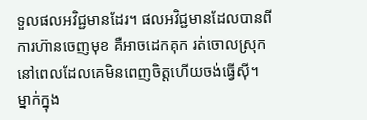ទួលផលអវិជ្ជមានដែរ។ ផលអវិជ្ជមានដែលបានពីការហ៊ានចេញមុខ គឺអាចដេកគុក រត់ចោលស្រុក នៅពេលដែលគេមិនពេញចិត្តហើយចង់ធ្វើស៊ី។ ម្នាក់ក្នុង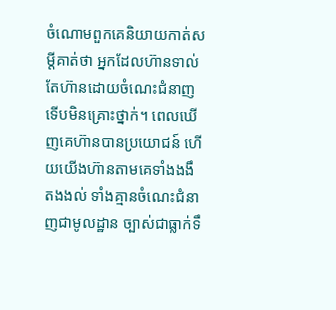ចំណោមពួកគេនិយាយកាត់សម្ដីគាត់ថា អ្នកដែលហ៊ានទាល់តែហ៊ានដោយចំណេះជំនាញទើបមិនគ្រោះថ្នាក់។ ពេលឃើញគេហ៊ានបានប្រយោជន៍ ហើយយើងហ៊ានតាមគេទាំងងងឹតងងល់ ទាំងគ្មានចំណេះជំនាញជាមូលដ្ឋាន ច្បាស់ជាធ្លាក់ទឹ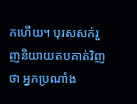កហើយ។ បុរសសក់រួញនិយាយតបគាត់វិញថា អ្នកប្រណាំង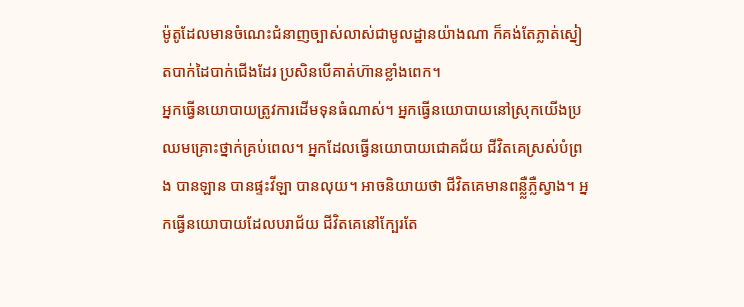ម៉ូតូដែលមានចំណេះជំនាញច្បាស់លាស់ជាមូលដ្ឋានយ៉ាងណា ក៏គង់តែភ្លាត់ស្នៀតបាក់ដៃបាក់ជើងដែរ ប្រសិនបើគាត់ហ៊ានខ្លាំងពេក។
អ្នកធ្វើនយោបាយត្រូវការដើមទុនធំណាស់។ អ្នកធ្វើនយោបាយនៅស្រុកយើងប្រឈមគ្រោះថ្នាក់គ្រប់ពេល។ អ្នកដែលធ្វើនយោបាយជោគជ័យ ជីវិតគេស្រស់បំព្រង បានឡាន បានផ្ទះវីឡា បានលុយ។ អាចនិយាយថា ជីវិតគេមានពន្លឺ្លភ្លឺស្វាង។ អ្នកធ្វើនយោបាយដែលបរាជ័យ ជីវិតគេនៅក្បែរតែ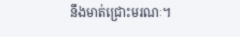នឹងមាត់ជ្រោះមរណៈ។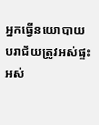អ្នកធ្វើនយោបាយបរាជ័យត្រូវអស់ផ្ទះ អស់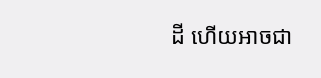ដី ហើយអាចជា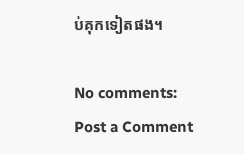ប់គុកទៀតផង។

No comments:
Post a Comment